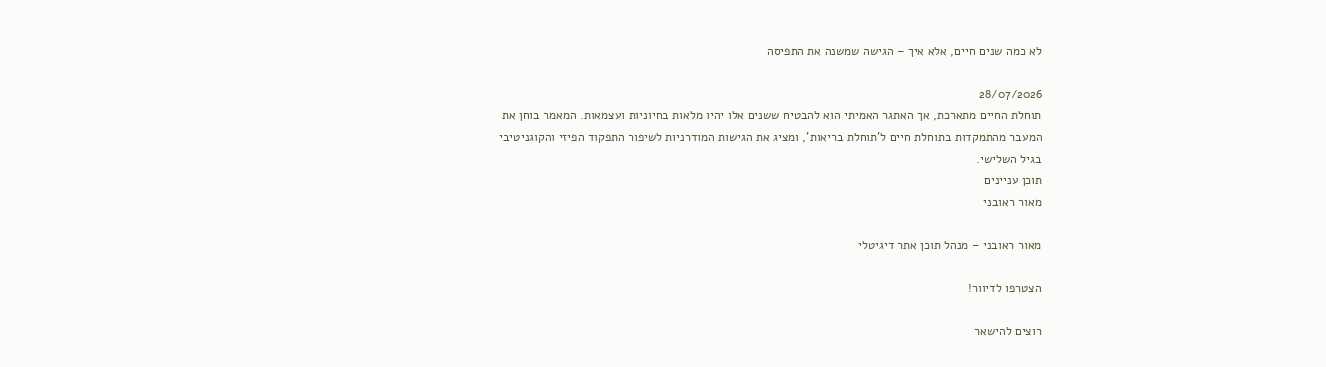לא כמה שנים חיים, אלא איך – הגישה שמשנה את התפיסה

28/07/2026
תוחלת החיים מתארכת, אך האתגר האמיתי הוא להבטיח ששנים אלו יהיו מלאות בחיוניות ועצמאות. המאמר בוחן את המעבר מהתמקדות בתוחלת חיים ל'תוחלת בריאות', ומציג את הגישות המודרניות לשיפור התפקוד הפיזי והקוגניטיבי בגיל השלישי.
תוכן עניינים
מאור ראובני

מאור ראובני – מנהל תוכן אתר דיגיטלי

הצטרפו לדיוור!

רוצים להישאר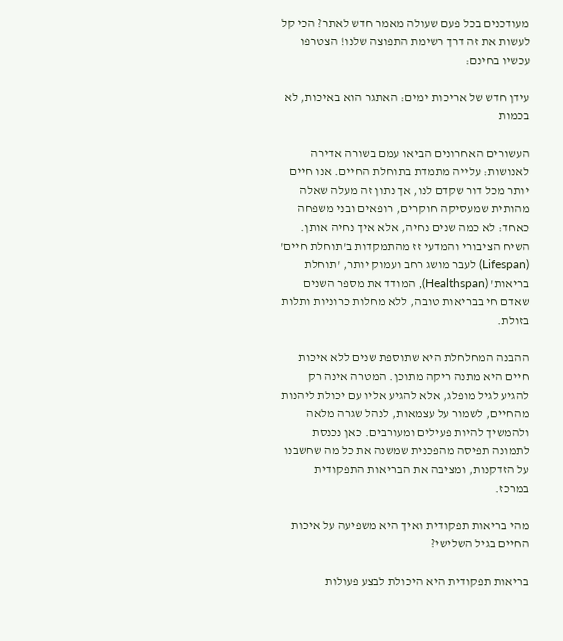מעודכנים בכל פעם שעולה מאמר חדש לאתר? הכי קל לעשות את זה דרך רשימת התפוצה שלנו! הצטרפו עכשיו בחינם:

עידן חדש של אריכות ימים: האתגר הוא באיכות, לא בכמות

העשורים האחרונים הביאו עמם בשורה אדירה לאנושות: עלייה מתמדת בתוחלת החיים. אנו חיים יותר מכל דור שקדם לנו, אך נתון זה מעלה שאלה מהותית שמעסיקה חוקרים, רופאים ובני משפחה כאחד: לא כמה שנים נחיה, אלא איך נחיה אותן. השיח הציבורי והמדעי זז מהתמקדות ב'תוחלת חיים' (Lifespan) לעבר מושג רחב ועמוק יותר, 'תוחלת בריאות' (Healthspan), המודד את מספר השנים שאדם חי בבריאות טובה, ללא מחלות כרוניות ותלות בזולת.

ההבנה המחלחלת היא שתוספת שנים ללא איכות חיים היא מתנה ריקה מתוכן. המטרה אינה רק להגיע לגיל מופלג, אלא להגיע אליו עם יכולת ליהנות מהחיים, לשמור על עצמאות, לנהל שגרה מלאה ולהמשיך להיות פעילים ומעורבים. כאן נכנסת לתמונה תפיסה מהפכנית שמשנה את כל מה שחשבנו על הזדקנות, ומציבה את הבריאות התפקודית במרכז.

מהי בריאות תפקודית ואיך היא משפיעה על איכות החיים בגיל השלישי?

בריאות תפקודית היא היכולת לבצע פעולות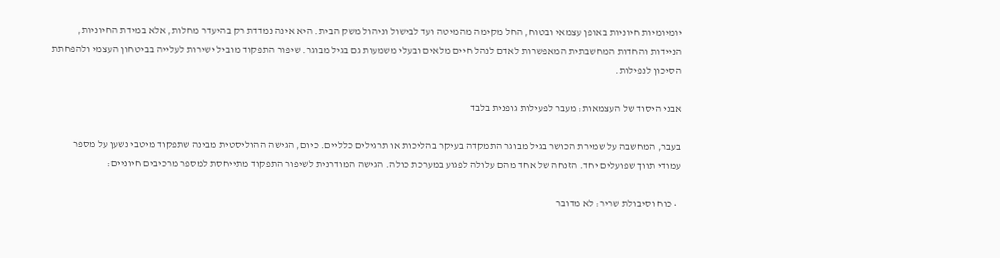יומיומיות חיוניות באופן עצמאי ובטוח, החל מקימה מהמיטה ועד לבישול וניהול משק הבית. היא אינה נמדדת רק בהיעדר מחלות, אלא במידת החיוניות, הניידות והחדות המחשבתית המאפשרות לאדם לנהל חיים מלאים ובעלי משמעות גם בגיל מבוגר. שיפור התפקוד מוביל ישירות לעלייה בביטחון העצמי ולהפחתת הסיכון לנפילות.

אבני היסוד של העצמאות: מעבר לפעילות גופנית בלבד

בעבר, המחשבה על שמירת הכושר בגיל מבוגר התמקדה בעיקר בהליכות או תרגילים כלליים. כיום, הגישה ההוליסטית מבינה שתפקוד מיטבי נשען על מספר עמודי תווך שפועלים יחד. הזנחה של אחד מהם עלולה לפגוע במערכת כולה. הגישה המודרנית לשיפור התפקוד מתייחסת למספר מרכיבים חיוניים:

  • כוח וסיבולת שריר: לא מדובר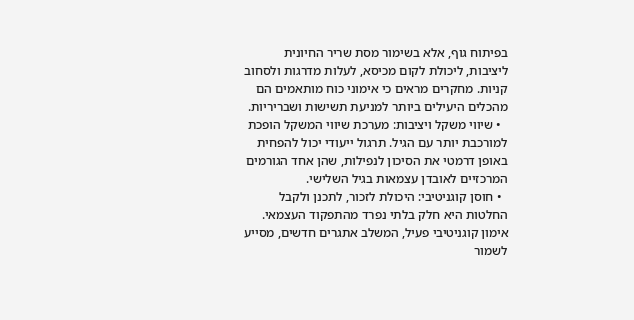בפיתוח גוף, אלא בשימור מסת שריר החיונית ליציבות, ליכולת לקום מכיסא, לעלות מדרגות ולסחוב קניות. מחקרים מראים כי אימוני כוח מותאמים הם מהכלים היעילים ביותר למניעת תשישות ושבריריות.
  • שיווי משקל ויציבות: מערכת שיווי המשקל הופכת למורכבת יותר עם הגיל. תרגול ייעודי יכול להפחית באופן דרמטי את הסיכון לנפילות, שהן אחד הגורמים המרכזיים לאובדן עצמאות בגיל השלישי.
  • חוסן קוגניטיבי: היכולת לזכור, לתכנן ולקבל החלטות היא חלק בלתי נפרד מהתפקוד העצמאי. אימון קוגניטיבי פעיל, המשלב אתגרים חדשים, מסייע לשמור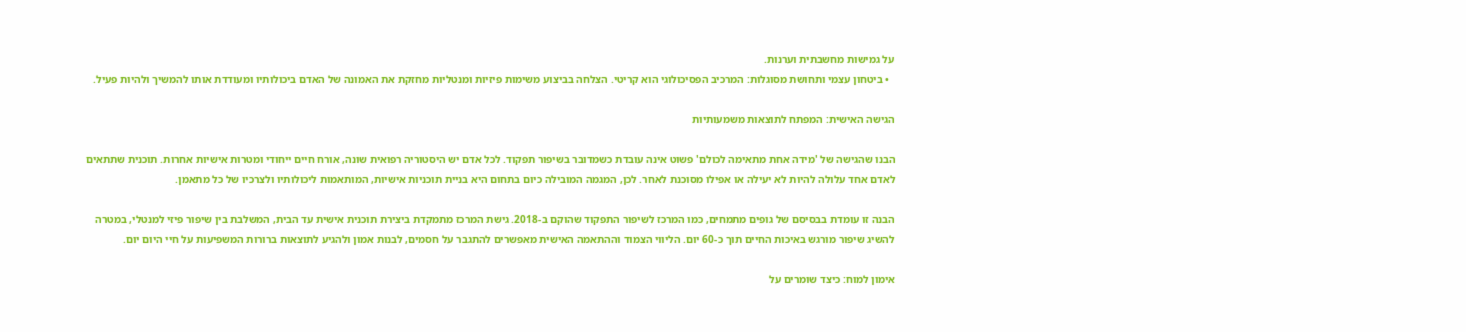על גמישות מחשבתית וערנות.
  • ביטחון עצמי ותחושת מסוגלות: המרכיב הפסיכולוגי הוא קריטי. הצלחה בביצוע משימות פיזיות ומנטליות מחזקת את האמונה של האדם ביכולותיו ומעודדת אותו להמשיך ולהיות פעיל.

הגישה האישית: המפתח לתוצאות משמעותיות

הבנו שהגישה של 'מידה אחת מתאימה לכולם' פשוט אינה עובדת כשמדובר בשיפור תפקוד. לכל אדם יש היסטוריה רפואית שונה, אורח חיים ייחודי ומטרות אישיות אחרות. תוכנית שתתאים לאדם אחד עלולה להיות לא יעילה או אפילו מסוכנת לאחר. לכן, המגמה המובילה כיום בתחום היא בניית תוכניות אישיות, המותאמות ליכולותיו ולצרכיו של כל מתאמן.

הבנה זו עומדת בבסיסם של גופים מתמחים, כמו המרכז לשיפור התפקוד שהוקם ב-2018. גישת המרכז מתמקדת ביצירת תוכנית אישית עד הבית, המשלבת בין שיפור פיזי למנטלי, במטרה להשיג שיפור מורגש באיכות החיים תוך כ-60 יום. הליווי הצמוד וההתאמה האישית מאפשרים להתגבר על חסמים, לבנות אמון ולהגיע לתוצאות ברורות המשפיעות על חיי היום יום.

אימון למוח: כיצד שומרים על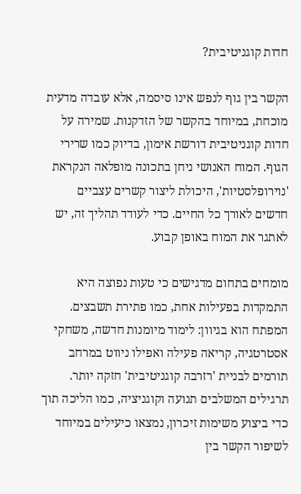חדות קוגניטיבית?

הקשר בין גוף לנפש אינו סיסמה, אלא עובדה מדעית מוכחת, במיוחד בהקשר של הזדקנות. שמירה על חדות קוגניטיבית דורשת אימון, בדיוק כמו שרירי הגוף. המוח האנושי ניחן בתכונה מופלאה הנקראת 'נוירופלסטיות', היכולת ליצור קשרים עצביים חדשים לאורך כל החיים. כדי לעודד תהליך זה, יש לאתגר את המוח באופן קבוע.

מומחים בתחום מדגישים כי טעות נפוצה היא התמקדות בפעילות אחת, כמו פתירת תשבצים. המפתח הוא בגיוון: לימוד מיומנות חדשה, משחקי אסטרטגיה, קריאה פעילה ואפילו ניווט במרחב תורמים לבניית 'רזרבה קוגניטיבית' חזקה יותר. תרגילים המשלבים תנועה וקוגניציה, כמו הליכה תוך כדי ביצוע משימות זיכרון, נמצאו כיעילים במיוחד לשיפור הקשר בין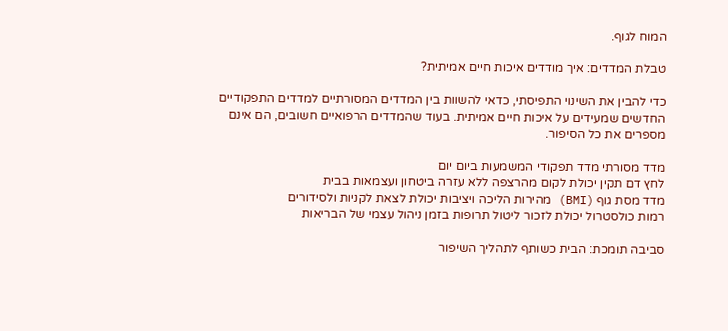המוח לגוף.

טבלת המדדים: איך מודדים איכות חיים אמיתית?

כדי להבין את השינוי התפיסתי, כדאי להשוות בין המדדים המסורתיים למדדים התפקודיים החדשים שמעידים על איכות חיים אמיתית. בעוד שהמדדים הרפואיים חשובים, הם אינם מספרים את כל הסיפור.

מדד מסורתי מדד תפקודי המשמעות ביום יום
לחץ דם תקין יכולת לקום מהרצפה ללא עזרה ביטחון ועצמאות בבית
מדד מסת גוף (BMI) מהירות הליכה ויציבות יכולת לצאת לקניות ולסידורים
רמות כולסטרול יכולת לזכור ליטול תרופות בזמן ניהול עצמי של הבריאות

סביבה תומכת: הבית כשותף לתהליך השיפור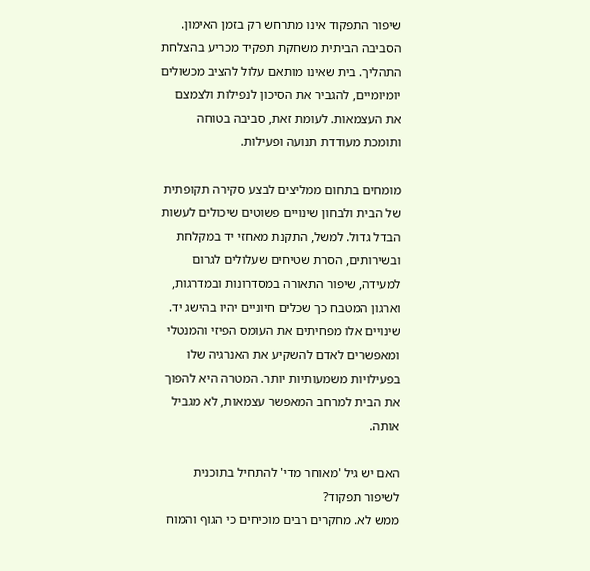שיפור התפקוד אינו מתרחש רק בזמן האימון. הסביבה הביתית משחקת תפקיד מכריע בהצלחת התהליך. בית שאינו מותאם עלול להציב מכשולים יומיומיים, להגביר את הסיכון לנפילות ולצמצם את העצמאות. לעומת זאת, סביבה בטוחה ותומכת מעודדת תנועה ופעילות.

מומחים בתחום ממליצים לבצע סקירה תקופתית של הבית ולבחון שינויים פשוטים שיכולים לעשות הבדל גדול. למשל, התקנת מאחזי יד במקלחת ובשירותים, הסרת שטיחים שעלולים לגרום למעידה, שיפור התאורה במסדרונות ובמדרגות, וארגון המטבח כך שכלים חיוניים יהיו בהישג יד. שינויים אלו מפחיתים את העומס הפיזי והמנטלי ומאפשרים לאדם להשקיע את האנרגיה שלו בפעילויות משמעותיות יותר. המטרה היא להפוך את הבית למרחב המאפשר עצמאות, לא מגביל אותה.

האם יש גיל 'מאוחר מדי' להתחיל בתוכנית לשיפור תפקוד?
ממש לא. מחקרים רבים מוכיחים כי הגוף והמוח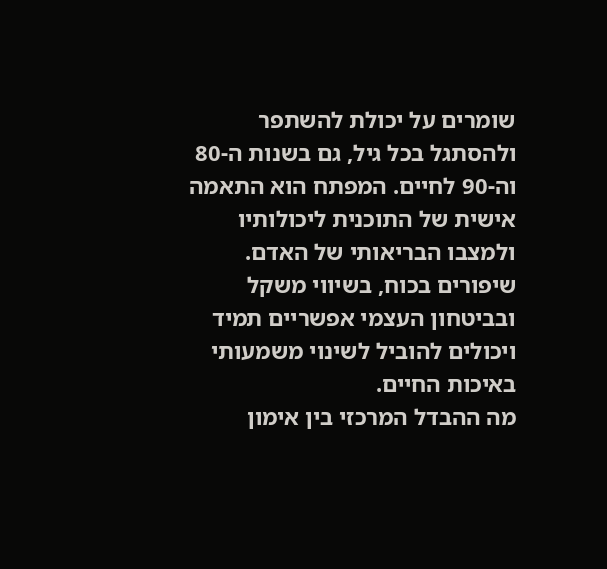שומרים על יכולת להשתפר ולהסתגל בכל גיל, גם בשנות ה-80 וה-90 לחיים. המפתח הוא התאמה אישית של התוכנית ליכולותיו ולמצבו הבריאותי של האדם. שיפורים בכוח, בשיווי משקל ובביטחון העצמי אפשריים תמיד ויכולים להוביל לשינוי משמעותי באיכות החיים.
מה ההבדל המרכזי בין אימון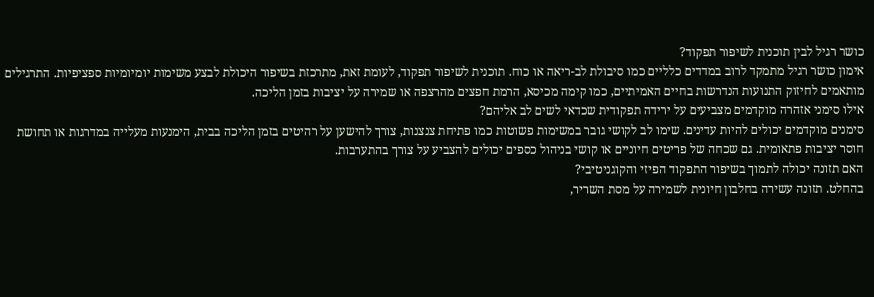כושר רגיל לבין תוכנית לשיפור תפקוד?
אימון כושר רגיל מתמקד לרוב במדדים כלליים כמו סיבולת לב-ריאה או כוח. תוכנית לשיפור תפקוד, לעומת זאת, מתרכזת בשיפור היכולת לבצע משימות יומיומיות ספציפיות. התרגילים מותאמים לחיזוק התנועות הנדרשות בחיים האמיתיים, כמו קימה מכיסא, הרמת חפצים מהרצפה או שמירה על יציבות בזמן הליכה.
אילו סימני אזהרה מוקדמים מצביעים על ירידה תפקודית שכדאי לשים לב אליהם?
סימנים מוקדמים יכולים להיות עדינים. שימו לב לקושי גובר במשימות פשוטות כמו פתיחת צנצנות, צורך להישען על רהיטים בזמן הליכה בבית, הימנעות מעלייה במדרגות או תחושת חוסר יציבות פתאומית. גם שכחה של פריטים חיוניים או קושי בניהול כספים יכולים להצביע על צורך בהתערבות.
האם תזונה יכולה לתמוך בשיפור התפקוד הפיזי והקוגניטיבי?
בהחלט. תזונה עשירה בחלבון חיונית לשמירה על מסת השריר,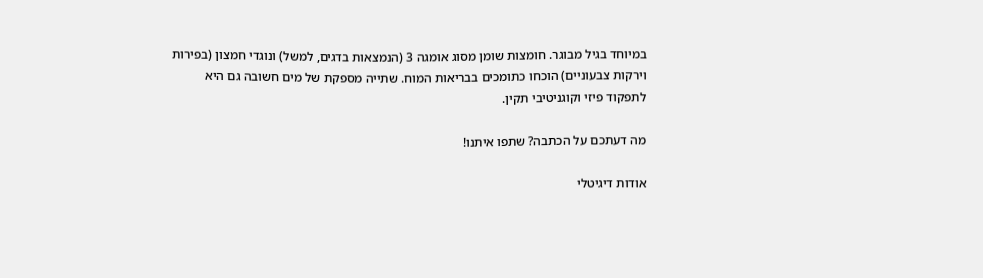במיוחד בגיל מבוגר. חומצות שומן מסוג אומגה 3 (הנמצאות בדגים, למשל) ונוגדי חמצון (בפירות וירקות צבעוניים) הוכחו כתומכים בבריאות המוח. שתייה מספקת של מים חשובה גם היא לתפקוד פיזי וקוגניטיבי תקין.

מה דעתכם על הכתבה? שתפו איתנו!

אודות דיגיטלי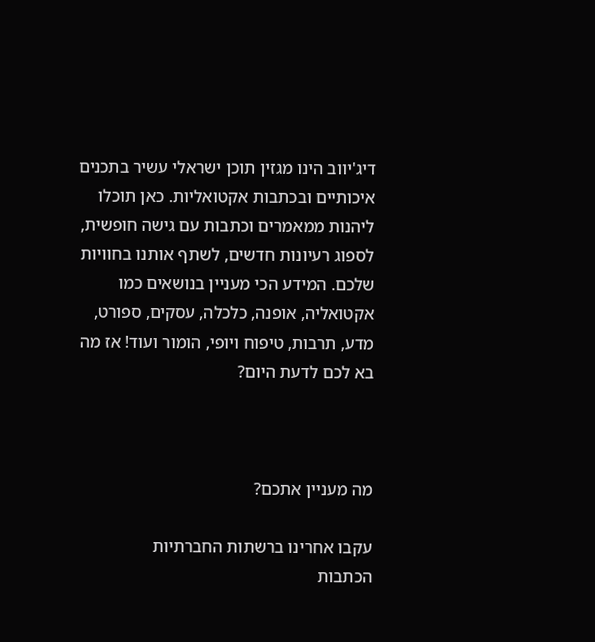דיג'יווב הינו מגזין תוכן ישראלי עשיר בתכנים איכותיים ובכתבות אקטואליות. כאן תוכלו ליהנות ממאמרים וכתבות עם גישה חופשית, לספוג רעיונות חדשים, לשתף אותנו בחוויות שלכם. המידע הכי מעניין בנושאים כמו אקטואליה, אופנה, כלכלה, עסקים, ספורט, מדע, תרבות, טיפוח ויופי, הומור ועוד! אז מה בא לכם לדעת היום?



מה מעניין אתכם?

עקבו אחרינו ברשתות החברתיות
הכתבות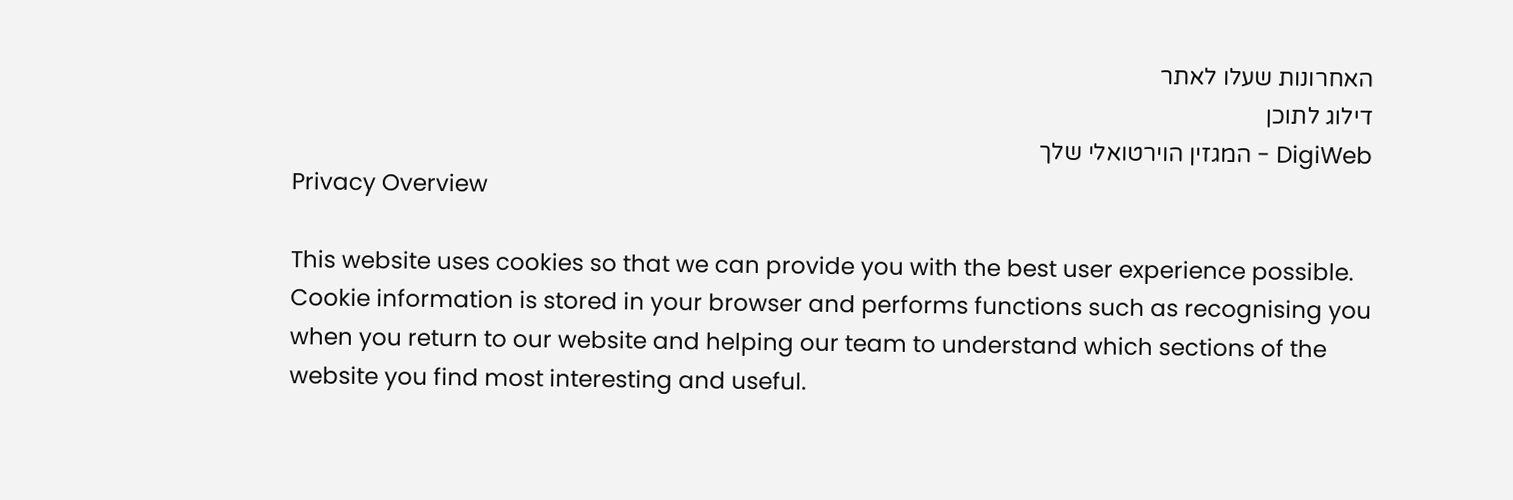האחרונות שעלו לאתר
דילוג לתוכן
DigiWeb - המגזין הוירטואלי שלך
Privacy Overview

This website uses cookies so that we can provide you with the best user experience possible. Cookie information is stored in your browser and performs functions such as recognising you when you return to our website and helping our team to understand which sections of the website you find most interesting and useful.